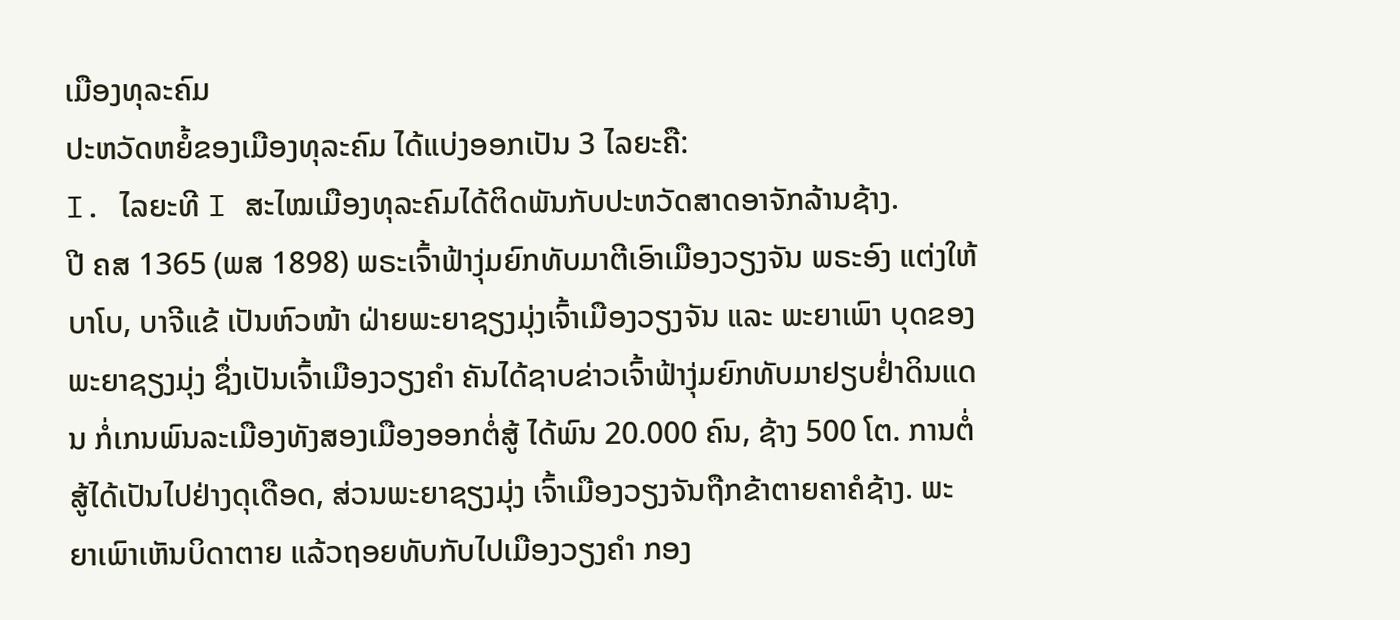ເມືອງທຸລະຄົມ
ປະຫວັດຫຍໍ້ຂອງເມືອງທຸລະຄົມ ໄດ້ແບ່ງອອກເປັນ 3 ໄລຍະຄື:
I. ໄລຍະທີ I ສະໄໝເມືອງທຸລະຄົມໄດ້ຕິດພັນກັບປະຫວັດສາດອາຈັກລ້ານຊ້າງ.
ປີ ຄສ 1365 (ພສ 1898) ພຣະເຈົ້າຟ້າງຸ່ມຍົກທັບມາຕີເອົາເມືອງວຽງຈັນ ພຣະອົງ ແຕ່ງໃຫ້ບາໂບ, ບາຈີແຂ້ ເປັນຫົວໜ້າ ຝ່າຍພະຍາຊຽງມຸ່ງເຈົ້າເມືອງວຽງຈັນ ແລະ ພະຍາເພົາ ບຸດຂອງພະຍາຊຽງມຸ່ງ ຊຶ່ງເປັນເຈົ້າເມືອງວຽງຄຳ ຄັນໄດ້ຊາບຂ່າວເຈົ້າຟ້າງຸ່ມຍົກທັບມາຢຽບຢໍ່າດິນແດນ ກໍ່ເກນພົນລະເມືອງທັງສອງເມືອງອອກຕໍ່ສູ້ ໄດ້ພົນ 20.000 ຄົນ, ຊ້າງ 500 ໂຕ. ການຕໍ່ສູ້ໄດ້ເປັນໄປຢ່າງດຸເດືອດ, ສ່ວນພະຍາຊຽງມຸ່ງ ເຈົ້າເມືອງວຽງຈັນຖືກຂ້າຕາຍຄາຄໍຊ້າງ. ພະຍາເພົາເຫັນບິດາຕາຍ ແລ້ວຖອຍທັບກັບໄປເມືອງວຽງຄຳ ກອງ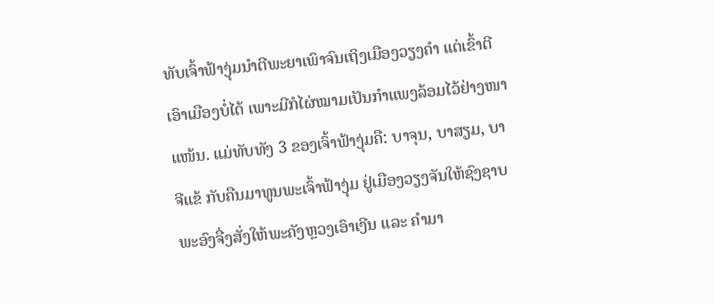ທັບເຈົ້າຟ້າງຸ່ມນຳຕີພະຍາເພົາຈົນເຖິງເມືອງວຽງຄຳ ແຕ່ເຂົ້າຕີເອົາເມືອງບໍ່ໄດ້ ເພາະມີກໍໄຜ່ໝາມເປັນກຳແພງລ້ອມໄວ້ຢ່າງໜາແໜ້ນ. ແມ່ທັບທັງ 3 ຂອງເຈົ້າຟ້າງຸ່ມຄື: ບາຈຸນ, ບາສຽມ, ບາຈີແຂ້ ກັບຄືນມາທູນພະເຈົ້າຟ້າງຸ່ມ ຢູ່ເມືອງວຽງຈັນໃຫ້ຊົງຊາບ ພະອົງຈື່ງສັ່ງໃຫ້ພະຄັງຫຼວງເອົາເງີນ ແລະ ຄໍາມາ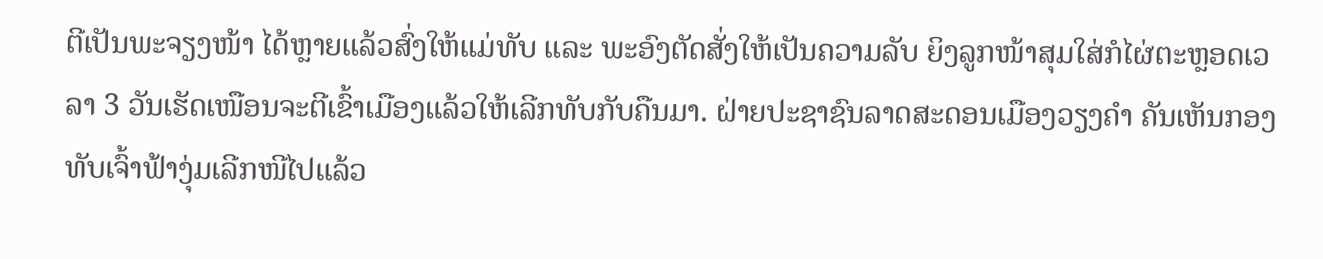ຕີເປັນພະຈຽງໜ້າ ໄດ້ຫຼາຍແລ້ວສົ່ງໃຫ້ແມ່ທັບ ແລະ ພະອົງຕັດສັ່ງໃຫ້ເປັນຄວາມລັບ ຍິງລູກໜ້າສຸມໃສ່ກໍໄຜ່ຕະຫຼອດເວລາ 3 ວັນເຮັດເໜືອນຈະຕີເຂົ້າເມືອງແລ້ວໃຫ້ເລີກທັບກັບຄືນມາ. ຝ່າຍປະຊາຊົນລາດສະດອນເມືອງວຽງຄໍາ ຄັນເຫັນກອງທັບເຈົ້າຟ້າງຸ່ມເລີກໜີໄປແລ້ວ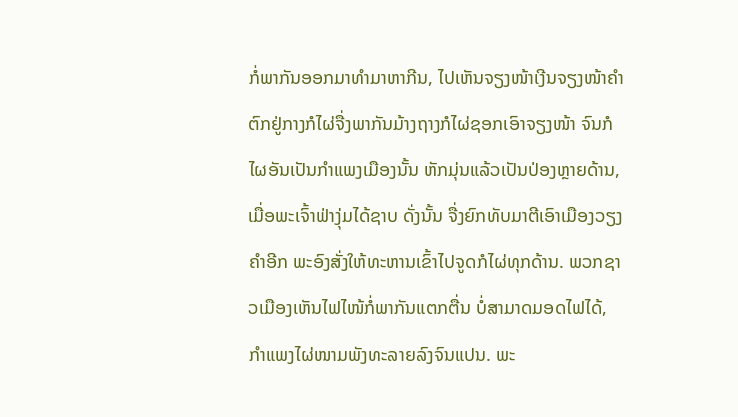ກໍ່ພາກັນອອກມາທຳມາຫາກີນ, ໄປເຫັນຈຽງໜ້າເງີນຈຽງໜ້າຄໍາ ຕົກຢູ່ກາງກໍໄຜ່ຈື່ງພາກັນມ້າງຖາງກໍໄຜ່ຊອກເອົາຈຽງໜ້າ ຈົນກໍໄຜອັນເປັນກໍາແພງເມືອງນັ້ນ ຫັກມຸ່ນແລ້ວເປັນປ່ອງຫຼາຍດ້ານ, ເມື່ອພະເຈົ້າຟ່າງຸ່ມໄດ້ຊາບ ດັ່ງນັ້ນ ຈື່ງຍົກທັບມາຕີເອົາເມືອງວຽງຄໍາອີກ ພະອົງສັ່ງໃຫ້ທະຫານເຂົ້າໄປຈູດກໍໄຜ່ທຸກດ້ານ. ພວກຊາວເມືອງເຫັນໄຟໄໜ້ກໍ່ພາກັນແຕກຕື່ນ ບໍ່ສາມາດມອດໄຟໄດ້, ກໍາແພງໄຜ່ໜາມພັງທະລາຍລົງຈົນແປນ. ພະ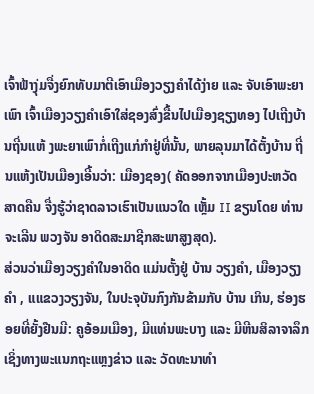ເຈົ້າຟ້າງຸ່ມຈື່ງຍົກທັບມາຕີເອົາເມືອງວຽງຄໍາໄດ້ງ່າຍ ແລະ ຈັບເອົາພະຍາເພົາ ເຈົ້າເມືອງວຽງຄໍາເອົາໃສ່ຊອງສົ່ງຂື້ນໄປເມືອງຊຽງທອງ ໄປເຖີງບ້ານຖີ່ນແຫ້ ງພະຍາເພົາກໍ່ເຖີງແກ່ກໍາຢູ່ທີ່ນັ້ນ, ພາຍລຸນມາໄດ້ຕັ້ງບ້ານ ຖີ່ນແຫ້ງເປັນເມືອງເອີ້ນວ່າ: ເມືອງຊອງ( ຄັດອອກຈາກເມືອງປະຫວັດສາດຄືນ ຈື່ງຮູ້ວ່າຊາດລາວເຮົາເປັນແນວໃດ ເຫຼັ້ມ II ຂຽນໂດຍ ທ່ານ ຈະເລີນ ພວງຈັນ ອາດິດສະມາຊີກສະພາສູງສຸດ).
ສ່ວນວ່າເມືອງວຽງຄໍາໃນອາດິດ ແມ່ນຕັ້ງຢູ່ ບ້ານ ວຽງຄໍາ, ເມືອງວຽງຄໍາ , ແແຂວງວຽງຈັນ, ໃນປະຈຸບັນກົງກັນຂ້າມກັບ ບ້ານ ເກິນ, ຮ່ອງຮອຍທີ່ຍັ້ງຢືນມີ: ຄູອ້ອມເມືອງ, ມີແທ່ນພະບາງ ແລະ ມີຫີນສິລາຈາລຶກເຊິ່ງທາງພະແນກຖະແຫຼງຂ່າວ ແລະ ວັດທະນາທໍາ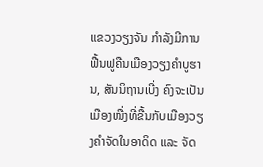ແຂວງວຽງຈັນ ກໍາລັງມີການຟື້ນຟູຄືນເມືອງວຽງຄໍາບູຮານ, ສັນນິຖານເບີ່ງ ຄົງຈະເປັນເມືອງໜື່ງທີ່ຂື້ນກັບເມືອງວຽງຄໍາຈັດໃນອາດິດ ແລະ ຈັດ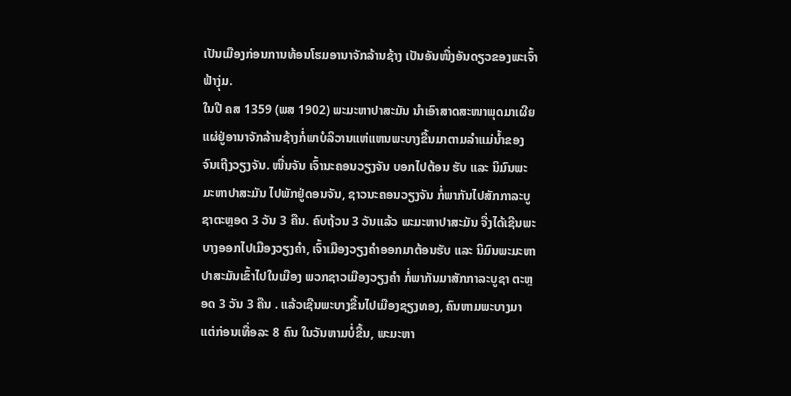ເປັນເມືອງກ່ອນການທ້ອນໂຮມອານາຈັກລ້ານຊ້າງ ເປັນອັນໜື່ງອັນດຽວຂອງພະເຈົ້າຟ້າງຸ່ມ.
ໃນປີ ຄສ 1359 (ພສ 1902) ພະມະຫາປາສະມັນ ນໍາເອົາສາດສະໜາພຸດມາເຜີຍແຜ່ຢູ່ອານາຈັກລ້ານຊ້າງກໍ່ພາບໍລິວານແຫ່ແຫນພະບາງຂື້ນມາຕາມລໍາແມ່ນໍ້າຂອງຈົນເຖີງວຽງຈັນ. ໜື່ນຈັນ ເຈົ້ານະຄອນວຽງຈັນ ບອກໄປຕ້ອນ ຮັບ ແລະ ນິມົນພະມະຫາປາສະມັນ ໄປພັກຢູ່ດອນຈັນ, ຊາວນະຄອນວຽງຈັນ ກໍ່ພາກັນໄປສັກກາລະບູຊາຕະຫຼອດ 3 ວັນ 3 ຄືນ. ຄົບຖ້ວນ 3 ວັນແລ້ວ ພະມະຫາປາສະມັນ ຈື່ງໄດ້ເຊີນພະບາງອອກໄປເມືອງວຽງຄໍາ, ເຈົ້າເມືອງວຽງຄໍາອອກມາຕ້ອນຮັບ ແລະ ນິມົນພະມະຫາປາສະມັນເຂົ້າໄປໃນເມືອງ ພວກຊາວເມືອງວຽງຄໍາ ກໍ່ພາກັນມາສັກກາລະບູຊາ ຕະຫຼອດ 3 ວັນ 3 ຄືນ . ແລ້ວເຊີນພະບາງຂື້ນໄປເມືອງຊຽງທອງ, ຄົນຫາມພະບາງມາແຕ່ກ່ອນເທື່ອລະ 8 ຄົນ ໃນວັນຫາມບໍ່ຂື້ນ, ພະມະຫາ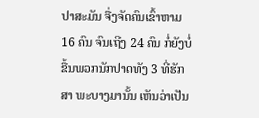ປາສະມັນ ຈື່ງຈັດຄົນເຂົ້າຫາມ 16 ຄົນ ຈົນເຖີງ 24 ຄົນ ກໍ່ຍັງບໍ່ຂື້ນພວກນັກປາດທັງ 3 ທີ່ຮັກສາ ພະບາງມານັ້ນ ເຫັນວ່າເປັນ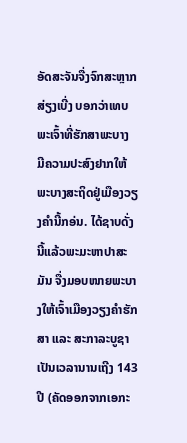ອັດສະຈັນຈື່ງຈົກສະຫຼາກສ່ຽງເບີ່ງ ບອກວ່າເທບພະເຈົ້າທີ່ຮັກສາພະບາງ ມີຄວາມປະສົງຢາກໃຫ້ພະບາງສະຖິດຢູ່ເມືອງວຽງຄໍານີ້ກອ່ນ. ໄດ້ຊາບດັ່ງນີ້ແລ້ວພະມະຫາປາສະມັນ ຈື່ງມອບໜາຍພະບາງໃຫ້ເຈົ້າເມືອງວຽງຄໍາຮັກສາ ແລະ ສະກາລະບູຊາເປັນເວລານານເຖີງ 143 ປີ (ຄັດອອກຈາກເອກະ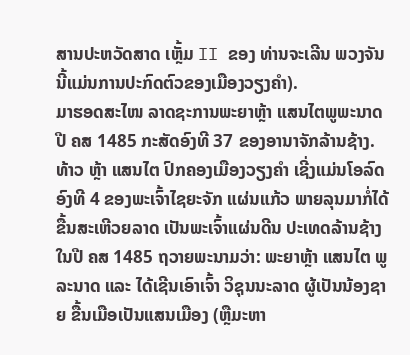ສານປະຫວັດສາດ ເຫຼັ້ມ II ຂອງ ທ່ານຈະເລີນ ພວງຈັນ ນີ້ແມ່ນການປະກົດຕົວຂອງເມືອງວຽງຄໍາ).
ມາຮອດສະໄໜ ລາດຊະການພະຍາຫຼ້າ ແສນໄຕພູພະນາດ ປີ ຄສ 1485 ກະສັດອົງທີ 37 ຂອງອານາຈັກລ້ານຊ້າງ. ທ້າວ ຫຼ້າ ແສນໄຕ ປົກຄອງເມືອງວຽງຄໍາ ເຊີ່ງແມ່ນໂອລົດອົງທີ 4 ຂອງພະເຈົ້າໄຊຍະຈັກ ແຜ່ນແກ້ວ ພາຍລຸນມາກໍ່ໄດ້ຂື້ນສະເຫີວຍລາດ ເປັນພະເຈົ້າແຜ່ນດີນ ປະເທດລ້ານຊ້າງໃນປີ ຄສ 1485 ຖວາຍພະນາມວ່າ: ພະຍາຫຼ້າ ແສນໄຕ ພູລະນາດ ແລະ ໄດ້ເຊີນເອົາເຈົ້າ ວິຊຸນນະລາດ ຜູ້ເປັນນ້ອງຊາຍ ຂື້ນເມືອເປັນແສນເມືອງ (ຫຼືມະຫາ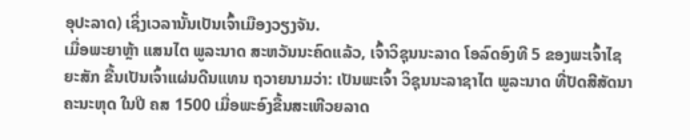ອຸປະລາດ) ເຊິ່ງເວລານັ້ນເປັນເຈົ້າເມືອງວຽງຈັນ.
ເມື່ອພະຍາຫຼ້າ ແສນໄຕ ພູລະນາດ ສະຫວັນນະຄົດແລ້ວ, ເຈົ້າວິຊຸນນະລາດ ໂອລົດອົງທີ 5 ຂອງພະເຈົ້າໄຊຍະສັກ ຂື້ນເປັນເຈົ້າແຜ່ນດີນແທນ ຖວາຍນາມວ່າ: ເປັນພະເຈົ້າ ວິຊຸນນະລາຊາໄຕ ພູລະນາດ ທີ່ປັດສີສັດນາຄະນະຫຸດ ໃນປີ ຄສ 1500 ເມື່ອພະອົງຂື້ນສະເຫີວຍລາດ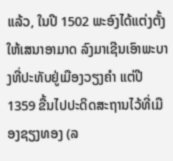ແລ້ວ, ໃນປີ 1502 ພະອົງໄດ້ແຕ່ງຕັ້ງໃຫ້ເສນາອາມາດ ລົງມາເຊີນເອົາພະບາງທີ່ປະທັບຢູ່ເມືອງວຽງຄໍາ ແຕ່ປີ 1359 ຂື້ນໄປປະດິດສະຖານໄວ້ທີ່ເມືອງຊຽງທອງ (ລ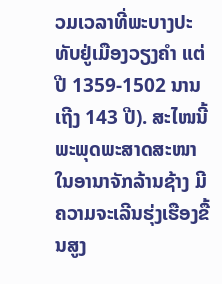ວມເວລາທີ່ພະບາງປະທັບຢູ່ເມືອງວຽງຄໍາ ແຕ່ປີ 1359-1502 ນານເຖີງ 143 ປີ). ສະໄໜນີ້ພະພຸດພະສາດສະໜາ ໃນອານາຈັກລ້ານຊ້າງ ມີຄວາມຈະເລີນຮຸ່ງເຮືອງຂື້ນສູງ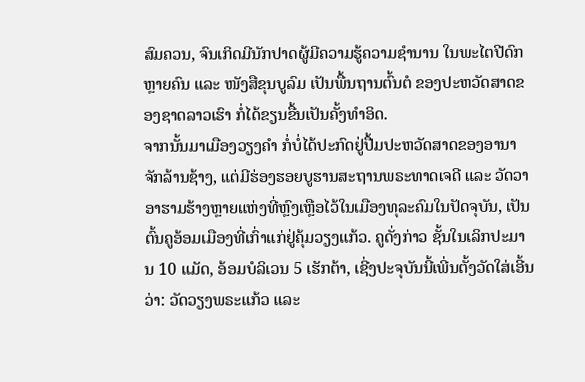ສົມຄວນ, ຈົນເກິດມີນັກປາດຜູ້ມີຄວາມຮູ້ຄວາມຊໍານານ ໃນພະໄຕປີດົກຫຼາຍຄົນ ແລະ ໜັງສືຂຸນບູລົມ ເປັນພື້ນຖານຕົ້ນຕໍ ຂອງປະຫວັດສາດຂອງຊາດລາວເຮົາ ກໍ່ໄດ້ຂຽນຂື້ນເປັນຄັ້ງທຳອິດ.
ຈາກນັ້ນມາເມືອງວຽງຄຳ ກໍ່ບໍ່ໄດ້ປະກົດຢູ່ປື້ມປະຫວັດສາດຂອງອານາຈັກລ້ານຊ້າງ, ແຕ່ມີຮ່ອງຮອຍບູຮານສະຖານພຣະທາດເຈດີ ແລະ ວັດວາອາຮາມຮ້າງຫຼາຍແຫ່ງທີ່ຫຼົງເຫຼືອໄວ້ໃນເມືອງທຸລະຄົມໃນປັດຈຸບັນ, ເປັນຕົ້ນຄູອ້ອມເມືອງທີ່ເກົ່າແກ່ຢູ່ຄຸ້ມວຽງແກ້ວ. ຄູດັ່ງກ່າວ ຊັ້ນໃນເລິກປະມານ 10 ແມັດ, ອ້ອມບໍລິເວນ 5 ເຮັກຕ້າ, ເຊີ່ງປະຈຸບັນນີ້ເພີ່ນຕັ້ງວັດໃສ່ເອີ້ນວ່າ: ວັດວຽງພຣະແກ້ວ ແລະ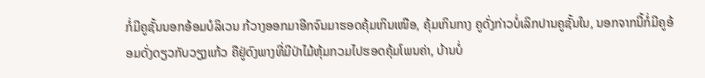ກໍ່ມີຄູຊັ້ນນອກອ້ອມບໍລິເວນ ກ້ວາງອອກມາອີກຈົນມາຮອດຄຸ້ມເກິນເໜືອ, ຄຸ້ມເກິນກາງ ຄູດັ່ງກ່າວບໍ່ເລິກປານຄູຊັ້ນໃນ, ນອກຈາກນີ້ກໍ່ມີຄູອ້ອມດັ່ງດຽວກັບວຽງແກ້ວ ຄືຢູ່ດົງພາງທີ່ມີປ່າໄມ້ຫຸ້ມກວມໄປຮອດຄຸ້ມໂພນຄ່າ, ບ້ານບໍ່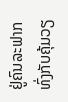ຢູ່ຄົນລະຟາກທົ່ງກັບຄຸ້ມວຽ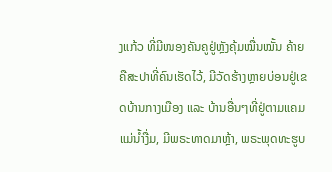ງແກ້ວ ທີ່ມີໜອງຄັນຄູຢູ່ຫຼັງຄຸ້ມໝື່ນໝັ້ນ ຄ້າຍຄືສະປາທີ່ຄົນເຮັດໄວ້, ມີວັດຮ້າງຫຼາຍບ່ອນຢູ່ເຂດບ້ານກາງເມືອງ ແລະ ບ້ານອື່ນໆທີ່ຢູ່ຕາມແຄມແມ່ນໍ້າງື່ມ, ມີພຣະທາດມາຫຼ້າ, ພຣະພຸດທະຮູບ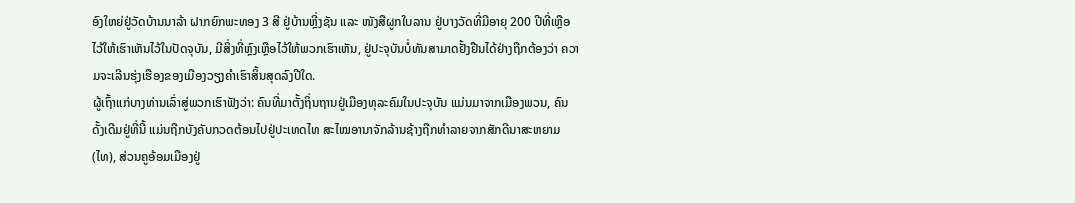ອົງໃຫຍ່ຢູ່ວັດບ້ານນາລ້າ ຝາກຍົກພະທອງ 3 ສີ ຢູ່ບ້ານຫຼີ່ງຊັນ ແລະ ໜັງສືຜູກໃບລານ ຢູ່ບາງວັດທີ່ມີອາຍຸ 200 ປີທີ່ເຫຼືອໄວ້ໃຫ້ເຮົາເຫັນໄວ້ໃນປັດຈຸບັນ, ມີສິ່ງທີ່ຫຼົງເຫຼືອໄວ້ໃຫ້ພວກເຮົາເຫັນ, ຢູ່ປະຈຸບັນບໍ່ທັນສາມາດຢັ້ງຢືນໄດ້ຢ່າງຖືກຕ້ອງວ່າ ຄວາມຈະເລີນຮຸ່ງເຮືອງຂອງເມືອງວຽງຄຳເຮົາສິ້ນສຸດລົງປີໃດ.
ຜູ້ເຖົ້າແກ່ບາງທ່ານເລົ່າສູ່ພວກເຮົາຟັງວ່າ: ຄົນທີ່ມາຕັ້ງຖິ່ນຖານຢູ່ເມືອງທຸລະຄົມໃນປະຈຸບັນ ແມ່ນມາຈາກເມືອງພວນ, ຄົນດັ້ງເດີມຢູ່ທີ່ນີ້ ແມ່ນຖືກບັງຄັບກວດຕ້ອນໄປຢູ່ປະເທດໄທ ສະໄໝອານາຈັກລ້ານຊ້າງຖືກທຳລາຍຈາກສັກດີນາສະຫຍາມ(ໄທ), ສ່ວນຄູອ້ອມເມືອງຢູ່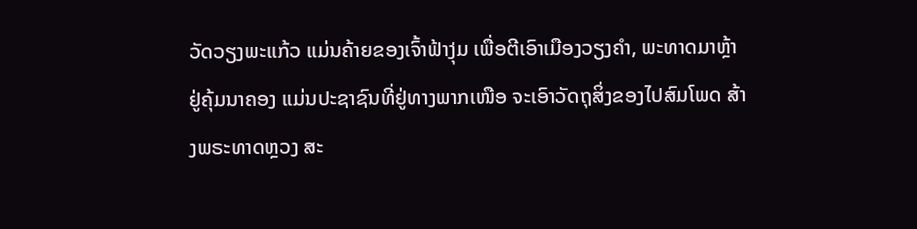ວັດວຽງພະແກ້ວ ແມ່ນຄ້າຍຂອງເຈົ້າຟ້າງຸ່ມ ເພື່ອຕີເອົາເມືອງວຽງຄຳ, ພະທາດມາຫຼ້າ ຢູ່ຄຸ້ມນາຄອງ ແມ່ນປະຊາຊົນທີ່ຢູ່ທາງພາກເໜືອ ຈະເອົາວັດຖຸສິ່ງຂອງໄປສົມໂພດ ສ້າງພຣະທາດຫຼວງ ສະ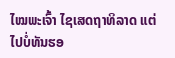ໄໝພະເຈົ້າ ໄຊເສດຖາທິລາດ ແຕ່ໄປບໍ່ທັນຮອ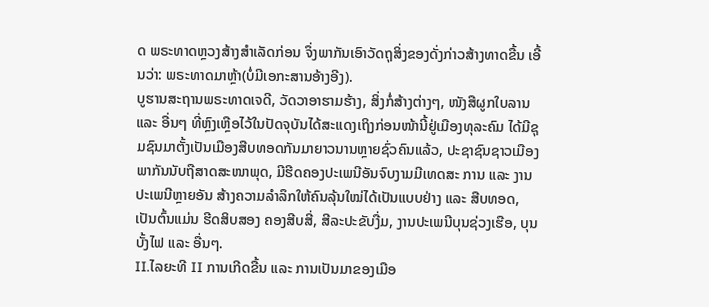ດ ພຣະທາດຫຼວງສ້າງສຳເລັດກ່ອນ ຈຶ່ງພາກັນເອົາວັດຖຸສິ່ງຂອງດັ່ງກ່າວສ້າງທາດຂື້ນ ເອີ້ນວ່າ: ພຣະທາດມາຫຼ້າ(ບໍ່ມີເອກະສານອ້າງອີງ).
ບູຮານສະຖານພຣະທາດເຈດີ, ວັດວາອາຮາມຮ້າງ, ສິ່ງກໍ່ສ້າງຕ່າງໆ, ໜັງສືຜູກໃບລານ ແລະ ອື່ນໆ ທີ່ຫຼົງເຫຼືອໄວ້ໃນປັດຈຸບັນໄດ້ສະແດງເຖິງກ່ອນໜ້ານີ້ຢູ່ເມືອງທຸລະຄົມ ໄດ້ມີຊຸມຊົນມາຕັ້ງເປັນເມືອງສືບທອດກັນມາຍາວນານຫຼາຍຊົ່ວຄົນແລ້ວ, ປະຊາຊົນຊາວເມືອງພາກັນນັບຖືສາດສະໜາພຸດ, ມີຮີດຄອງປະເພນີອັນຈົບງາມມີເທດສະ ການ ແລະ ງານປະເພນີຫຼາຍອັນ ສ້າງຄວາມລຳລຶກໃຫ້ຄົນລຸ້ນໃໝ່ໄດ້ເປັນແບບຢ່າງ ແລະ ສືບທອດ, ເປັນຕົ້ນແມ່ນ ຮີດສິບສອງ ຄອງສີບສີ່, ສີລະປະຂັບງື່ມ, ງານປະເພນີບຸນຊ່ວງເຮືອ, ບຸນບັ້ງໄຟ ແລະ ອື່ນໆ.
II.ໄລຍະທີ II ການເກີດຂື້ນ ແລະ ການເປັນມາຂອງເມືອ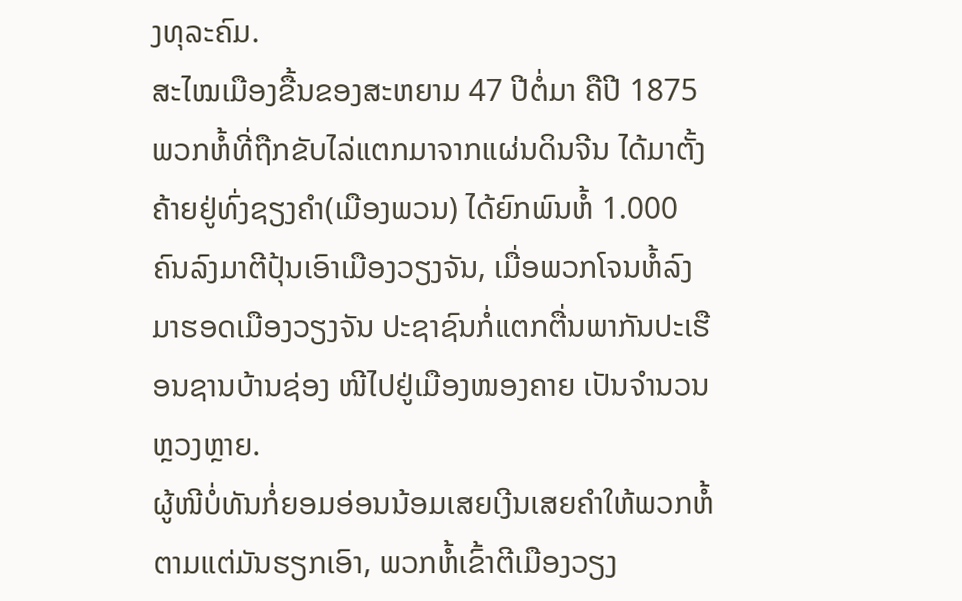ງທຸລະຄົມ.
ສະໄໝເມືອງຂື້ນຂອງສະຫຍາມ 47 ປີຕໍ່ມາ ຄືປີ 1875 ພວກຫໍ້ທີ່ຖືກຂັບໄລ່ແຕກມາຈາກແຜ່ນດິນຈີນ ໄດ້ມາຕັ້ງຄ້າຍຢູ່ທົ່ງຊຽງຄຳ(ເມືອງພວນ) ໄດ້ຍົກພົນຫໍ້ 1.000 ຄົນລົງມາຕີປຸ້ນເອົາເມືອງວຽງຈັນ, ເມື່ອພວກໂຈນຫໍ້ລົງມາຮອດເມືອງວຽງຈັນ ປະຊາຊົນກໍ່ແຕກຕື່ນພາກັນປະເຮືອນຊານບ້ານຊ່ອງ ໜີໄປຢູ່ເມືອງໜອງຄາຍ ເປັນຈຳນວນຫຼວງຫຼາຍ.
ຜູ້ໜີບໍ່ທັນກໍ່ຍອມອ່ອນນ້ອມເສຍເງີນເສຍຄຳໃຫ້ພວກຫໍ້ ຕາມແຕ່ມັນຮຽກເອົາ, ພວກຫໍ້ເຂົ້າຕີເມືອງວຽງ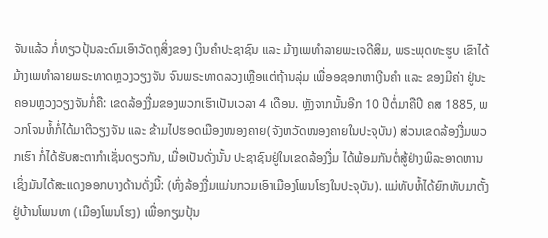ຈັນແລ້ວ ກໍ່ທຽວປຸ້ນລະດົມເອົາວັດຖຸສິ່ງຂອງ ເງິນຄຳປະຊາຊົນ ແລະ ມ້າງເພທຳລາຍພະເຈດີສິມ, ພຣະພຸດທະຮູບ ເຂົາໄດ້ມ້າງເພທຳລາຍພຣະທາດຫຼວງວຽງຈັນ ຈົນພຣະທາດລວງເຫຼືອແຕ່ຖ້ານລຸ່ມ ເພື່ອອຊອກຫາເງີນຄຳ ແລະ ຂອງມີຄ່າ ຢູ່ນະຄອນຫຼວງວຽງຈັນກໍ່ຄື: ເຂດລ້ອງງື່ມຂອງພວກເຮົາເປັນເວລາ 4 ເດືອນ. ຫຼັງຈາກນັ້ນອີກ 10 ປີຕໍ່ມາຄືປີ ຄສ 1885, ພວກໂຈນຫໍ້ກໍ່ໄດ້ມາຕີວຽງຈັນ ແລະ ຂ້າມໄປຮອດເມືອງໜອງຄາຍ(ຈັງຫວັດໜອງຄາຍໃນປະຈຸບັນ) ສ່ວນເຂດລ້ອງງື່ມພວກເຮົາ ກໍ່ໄດ້ຮັບສະຕາກຳເຊັ່ນດຽວກັນ, ເມື່ອເປັນດັ່ງນັ້ນ ປະຊາຊົນຢູ່ໃນເຂດລ້ອງງື່ມ ໄດ້ພ້ອມກັນຕໍ່ສູ້ຢ່າງພິລະອາດຫານ ເຊິ່ງມັນໄດ້ສະແດງອອກບາງດ້ານດັ່ງນີ້: (ທົ່ງລ້ອງງື່ມແມ່ນກວມເອົາເມືອງໂພນໂຮງໃນປະຈຸບັນ). ແມ່ທັບຫໍ້ໄດ້ຍົກທັບມາຕັ້ງຢູ່ບ້ານໂພນທາ (ເມືອງໂພນໂຮງ) ເພື່ອກຽມປຸ້ນ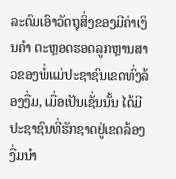ລະດົມເອົາວັດຖຸສິ່ງຂອງມີຄ່າເງິນຄຳ ຕະຫຼອດຮອດລູກຫຼານສາວຂອງພໍ່ແມ່ປະຊາຊົນເຂດທົ່ງລ້ອງງື່ມ, ເມື່ອເປັນເຊັ່ນນັ້ນ ໄດ້ມີປະຊາຊົນທີ່ຮັກຊາດຢູ່ເຂດລ້ອງງື່ມນຳ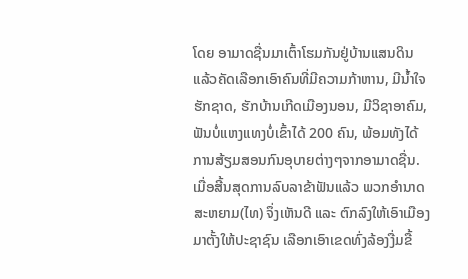ໂດຍ ອາມາດຊື່ນມາເຕົ້າໂຮມກັນຢູ່ບ້ານແສນດິນ ແລ້ວຄັດເລືອກເອົາຄົນທີ່ມີຄວາມກ້າຫານ, ມີນໍ້າໃຈຮັກຊາດ, ຮັກບ້ານເກີດເມືອງນອນ, ມີວິຊາອາຄົມ, ຟັນບໍ່ແຫງແທງບໍ່ເຂົ້າໄດ້ 200 ຄົນ, ພ້ອມທັງໄດ້ການສ້ຽມສອນກົນອຸບາຍຕ່າງໆຈາກອາມາດຊື່ນ.
ເມື່ອສີ້ນສຸດການລົບລາຂ້າຟັນແລ້ວ ພວກອຳນາດສະຫຍາມ(ໄທ) ຈຶ່ງເຫັນດີ ແລະ ຕົກລົງໃຫ້ເອົາເມືອງມາຕັ້ງໃຫ້ປະຊາຊົນ ເລືອກເອົາເຂດທົ່ງລ້ອງງື່ມຂື້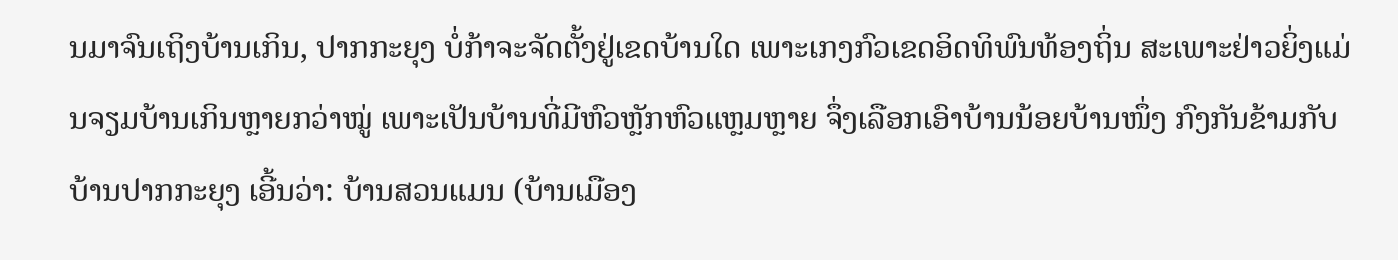ນມາຈົນເຖິງບ້ານເກິນ, ປາກກະຍຸງ ບໍ່ກ້າຈະຈັດຕັ້ງຢູ່ເຂດບ້ານໃດ ເພາະເກງກົວເຂດອິດທິພົນທ້ອງຖິ່ນ ສະເພາະຢ່າວຍິ່ງແມ່ນຈຽມບ້ານເກິນຫຼາຍກວ່າໝູ່ ເພາະເປັນບ້ານທີ່ມີຫົວຫຼັກຫົວແຫຼມຫຼາຍ ຈຶ່ງເລືອກເອົາບ້ານນ້ອຍບ້ານໜຶ່ງ ກົງກັນຂ້າມກັບບ້ານປາກກະຍຸງ ເອີ້ນວ່າ: ບ້ານສວນແມນ (ບ້ານເມືອງ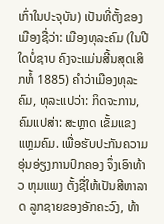ເກົ່າໃນປະຈຸບັນ) ເປັນທີ່ຕັ້ງຂອງເມືອງຊື່ວ່າ: ເມືອງທຸລະຄົມ (ໃນປີໃດບໍ່ຊາບ ຄົງຈະແມ່ນສີ້ນສຸດເສິກຫໍ້ 1885) ຄຳວ່າເມືອງທຸລະຄົມ, ທຸລະແປວ່າ: ກິດຈະການ, ຄົມແປສ່າ: ສະຫຼາດ ເຂັ້ມແຂງ ແຫຼມຄົມ. ເພື່ອຮັບປະກັນຄວາມອຸ່ນອ່ຽງການປົກຄອງ ຈຶ່ງເອົາທ້າວ ຫຸມແພງ ຕັ້ງຊື່ໃຫ້ເປັນສີຫາລາດ ລູກຊາຍຂອງອັກຄະວົງ, ທ້າ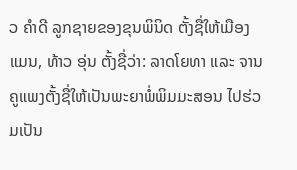ວ ຄຳດີ ລູກຊາຍຂອງຂຸນພິນິດ ຕັ້ງຊື່ໃຫ້ເມືອງແມນ, ທ້າວ ອຸ່ນ ຕັ້ງຊື່ວ່າ: ລາດໂຍທາ ແລະ ຈານຄູແພງຕັ້ງຊື່ໃຫ້ເປັນພະຍາພໍ່ພິມມະສອນ ໄປຮ່ວມເປັນ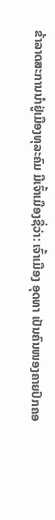ຂ້າລາດສະການນຳຢູ່ເມືອງທຸລະຄົມ ມີເຈົ້າເມືອງຊື່ວ່າ: ເຈົ້າເມືອງ ອຸດທາ ເປັນຄົນໜອງຄາຍປົກຄອ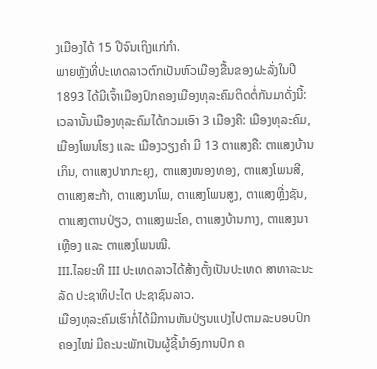ງເມືອງໄດ້ 15 ປີຈົນເຖິງແກ່ກຳ.
ພາຍຫຼັງທີ່ປະເທດລາວຕົກເປັນຫົວເມືອງຂື້ນຂອງຝະລັ່ງໃນປີ 1893 ໄດ້ມີເຈົ້າເມືອງປົກຄອງເມືອງທຸລະຄົມຕິດຕໍ່ກັນມາດັ່ງນີ້: ເວລານັ້ນເມືອງທຸລະຄົມໄດ້ກວມເອົາ 3 ເມືອງຄື: ເມືອງທຸລະຄົມ, ເມືອງໂພນໂຮງ ແລະ ເມືອງວຽງຄຳ ມີ 13 ຕາແສງຄື: ຕາແສງບ້ານເກິນ, ຕາແສງປາກກະຍຸງ, ຕາແສງໜອງທອງ, ຕາແສງໂພນສີ, ຕາແສງສະກ້າ, ຕາແສງນາໂພ, ຕາແສງໂພນສູງ, ຕາແສງຫຼີ່ງຊັນ, ຕາແສງຕານປ່ຽວ, ຕາແສງພະໂຄ, ຕາແສງບ້ານກາງ, ຕາແສງນາເຫຼືອງ ແລະ ຕາແສງໂພນໝີ.
III.ໄລຍະທີ III ປະເທດລາວໄດ້ສ້າງຕັ້ງເປັນປະເທດ ສາທາລະນະລັດ ປະຊາທິປະໄຕ ປະຊາຊົນລາວ.
ເມືອງທຸລະຄົມເຮົາກໍ່ໄດ້ມີການຫັນປ່ຽນແປງໄປຕາມລະບອບປົກຄອງໄໝ່ ມີຄະນະພັກເປັນຜູ້ຊີ້ນຳອົງການປົກ ຄ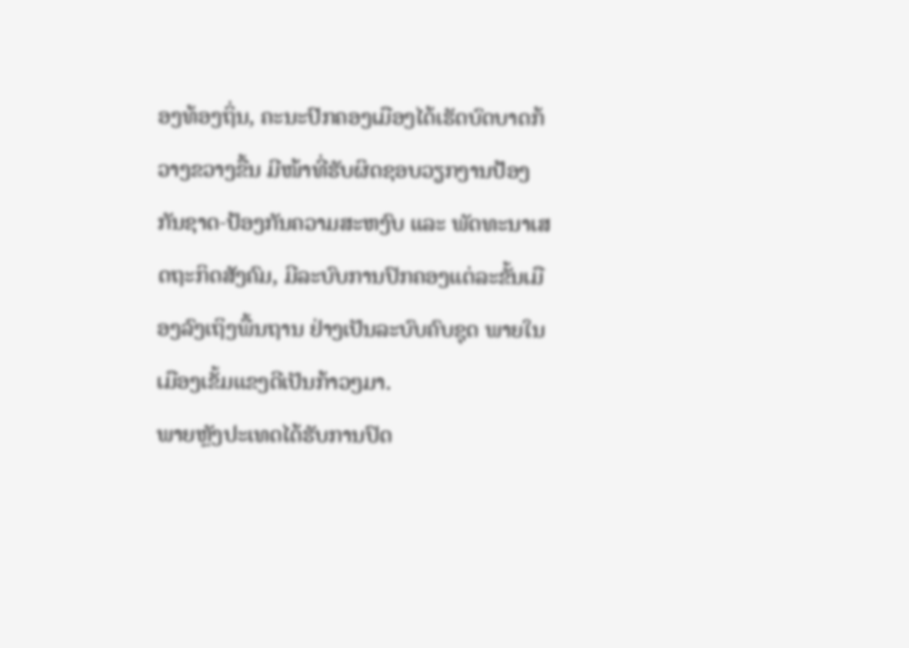ອງທ້ອງຖິ່ນ, ຄະນະປົກຄອງເມືອງໄດ້ເຮັດບົດບາດກ້ວາງຂວາງຂື້ນ ມີໜ້າທີ່ຮັບຜິດຊອບວຽກງານປ້ອງກັນຊາດ-ປ້ອງກັນຄວາມສະຫງົບ ແລະ ພັດທະນາເສດຖະກິດສັງຄົມ, ມີລະບົບການປົກຄອງແຕ່ລະຂັ້ນເມືອງລົງເຖິງພື້ນຖານ ຢ່າງເປັນລະບົບຄົບຊຸດ ພາຍໃນເມືອງເຂັ້ມແຂງດີເປັນກ້າວໆມາ.
ພາຍຫຼັງປະເທດໄດ້ຮັບການປົດ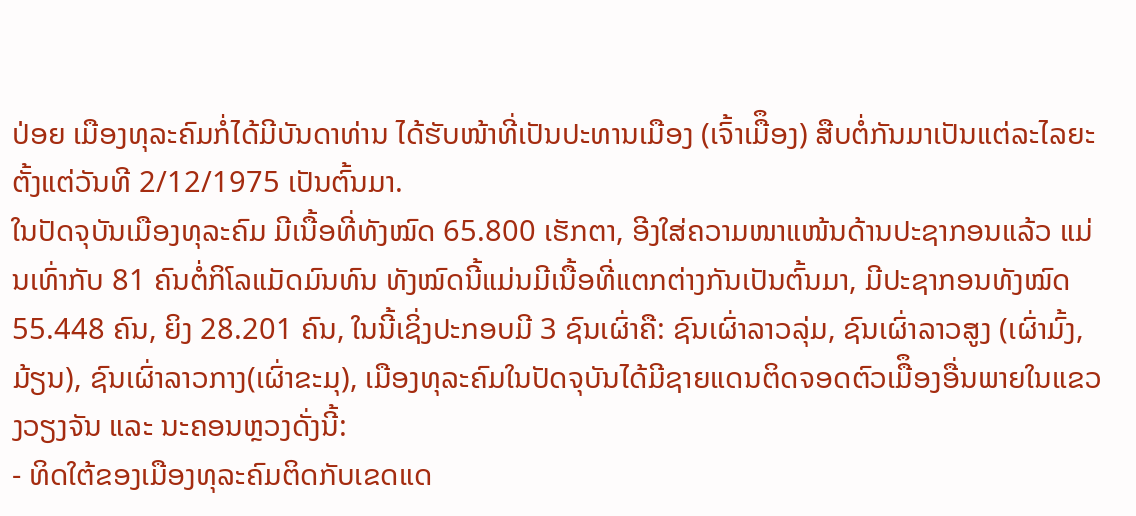ປ່ອຍ ເມືອງທຸລະຄົມກໍ່ໄດ້ມີບັນດາທ່ານ ໄດ້ຮັບໜ້າທີ່ເປັນປະທານເມືອງ (ເຈົ້າເມືຶອງ) ສືບຕໍ່ກັນມາເປັນແຕ່ລະໄລຍະ ຕັ້ງແຕ່ວັນທີ 2/12/1975 ເປັນຕົ້ນມາ.
ໃນປັດຈຸບັນເມືອງທຸລະຄົມ ມີເນື້ອທີ່ທັງໝົດ 65.800 ເຮັກຕາ, ອີງໃສ່ຄວາມໜາແໜ້ນດ້ານປະຊາກອນແລ້ວ ແມ່ນເທົ່າກັບ 81 ຄົນຕໍ່ກິໂລແມັດມົນທົນ ທັງໝົດນີ້ແມ່ນມີເນື້ອທີ່ແຕກຕ່າງກັນເປັນຕົ້ນມາ, ມີປະຊາກອນທັງໝົດ 55.448 ຄົນ, ຍິງ 28.201 ຄົນ, ໃນນີ້ເຊິ່ງປະກອບມີ 3 ຊົນເຜົ່າຄື: ຊົນເຜົ່າລາວລຸ່ມ, ຊົນເຜົ່າລາວສູງ (ເຜົ່າມົ້ງ, ມ້ຽນ), ຊົນເຜົ່າລາວກາງ(ເຜົ່າຂະມຸ), ເມືອງທຸລະຄົມໃນປັດຈຸບັນໄດ້ມີຊາຍແດນຕິດຈອດຕົວເມືຶອງອື່ນພາຍໃນແຂວງວຽງຈັນ ແລະ ນະຄອນຫຼວງດັ່ງນີ້:
- ທິດໃຕ້ຂອງເມືອງທຸລະຄົມຕິດກັບເຂດແດ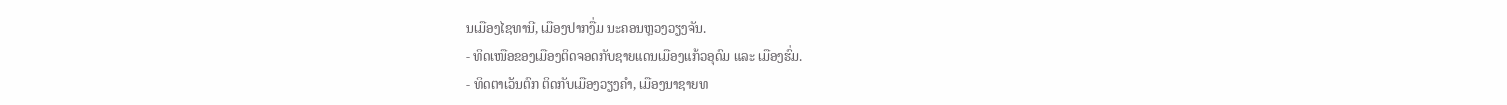ນເມືອງໄຊທານີ, ເມືອງປາກງື່ມ ນະຄອນຫຼວງວຽງຈັນ.
- ທິດເໜືອຂອງເມືອງຕິດຈອດກັບຊາຍແດນເມືອງແກ້ວອຸດົມ ແລະ ເມືອງຮົ່ມ.
- ທິດຕາເວັນຕົກ ຕິດກັບເມືອງວຽງຄຳ, ເມືອງນາຊາຍທ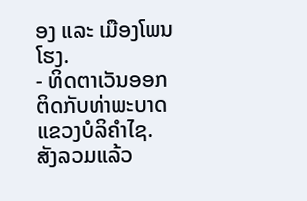ອງ ແລະ ເມືອງໂພນໂຮງ.
- ທິດຕາເວັນອອກ ຕິດກັບທ່າພະບາດ ແຂວງບໍລິຄຳໄຊ.
ສັງລວມແລ້ວ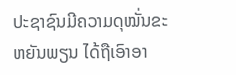ປະຊາຊົນມີຄວາມດຸໝັ່ນຂະຫຍັນພຽນ ໄດ້ຖືເອົາອາ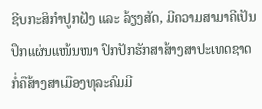ຊີບກະສິກຳປູກຝັງ ແລະ ລ້ຽງສັດ, ມີຄວາມສາມາຄີເປັນປຶກແຜ່ນແໜ້ນໜາ ປົກປັກຮັກສາສ້າງສາປະເທດຊາດ ກໍ່ຄືສ້າງສາເມືອງທຸລະຄົມມີ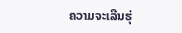ຄວາມຈະເລີນຮຸ່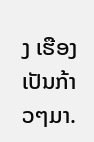ງ ເຮືອງເປັນກ້າວໆມາ.